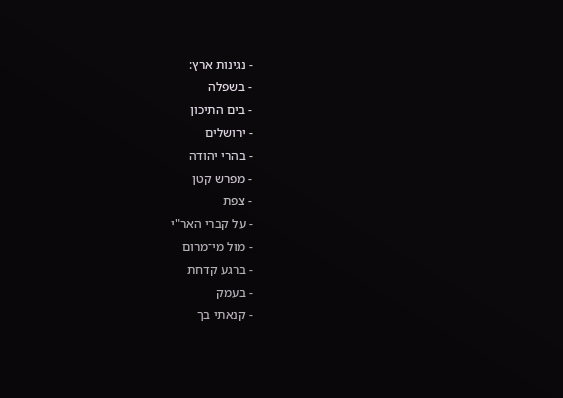- נגינות ארץ:
- בשפלה
- בים התיכון
- ירושלים
- בהרי יהודה
- מפרש קטן
- צפת
- על קברי האר"י
- מול מי־מרום
- ברגע קדחת
- בעמק
- קנאתי בך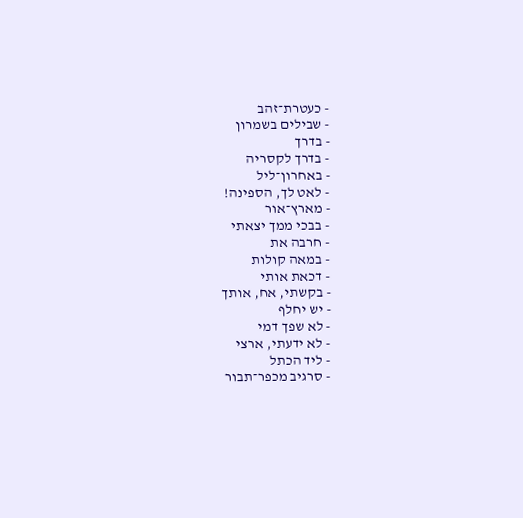- כעטרת־זהב
- שבילים בשמרון
- בדרך
- בדרך לקסריה
- באחרון־ליל
- לאט לך, הספינה!
- מארץ־אור
- בבכי ממך יצאתי
- חרבה את
- במאה קולות
- דכאת אותי
- בקשתי, אח, אותך
- יש יחלף
- לא שפך דמי
- לא ידעתי, ארצי
- ליד הכתל
- סרגיב מכפר־תבור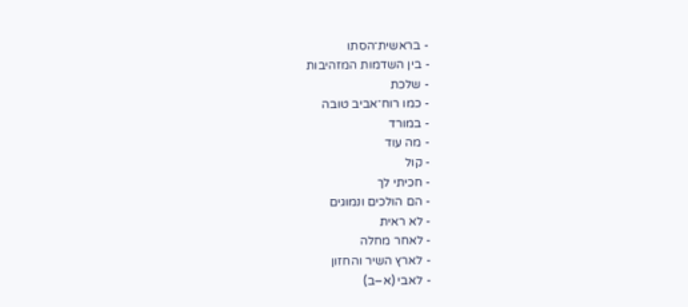- בראשית־הסתו
- בין השדמות המזהיבות
- שלכת
- כמו רוח־אביב טובה
- במורד
- מה עוד
- קול
- חכיתי לך
- הם הולכים ונמוגים
- לא ראית
- לאחר מחלה
- לארץ השיר והחזון
- לאבי (א–ב)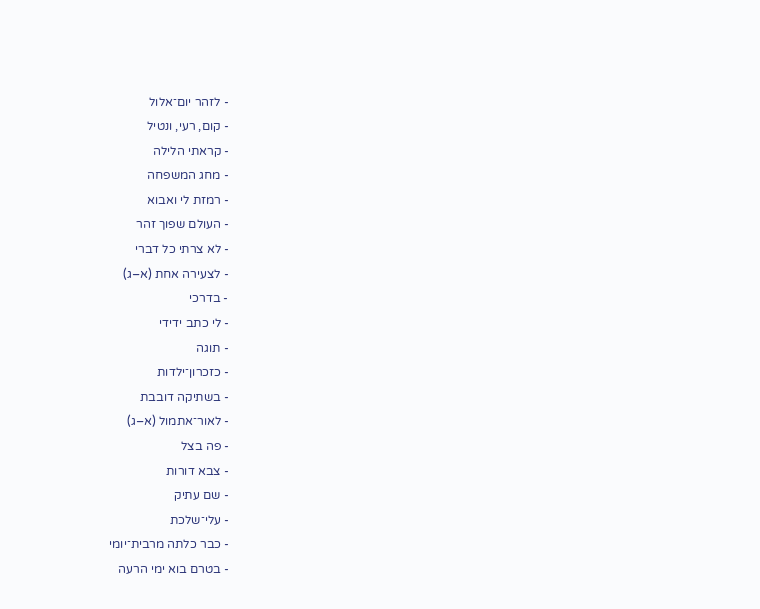- לזהר יום־אלול
- קום, רעי, ונטיל
- קראתי הלילה
- מחג המשפחה
- רמזת לי ואבוא
- העולם שפוך זהר
- לא צרתי כל דברי
- לצעירה אחת (א–ג)
- בדרכי
- לי כתב ידידי
- תוגה
- כזכרון־ילדות
- בשתיקה דובבת
- לאור־אתמול (א–ג)
- פה בצל
- צבא דורות
- שם עתיק
- עלי־שלכת
- כבר כלתה מרבית־יומי
- בטרם בוא ימי הרעה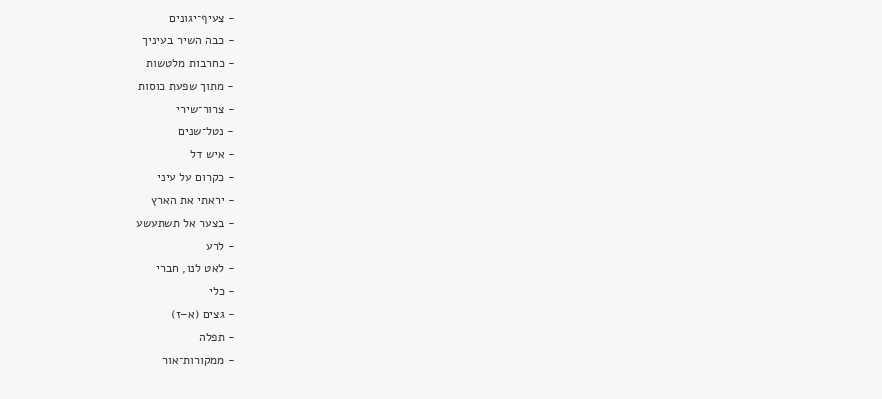- צעיף־יגונים
- כבה השיר בעיניך
- כחרבות מלטשות
- מתוך שפעת כוסות
- צרור־שירי
- נטל־שנים
- איש דל
- כקרום על עיני
- יראתי את הארץ
- בצער אל תשתעשע
- לרע
- לאט לנו, חברי
- כלי
- גצים (א–ז)
- תפלה
- ממקורות־אור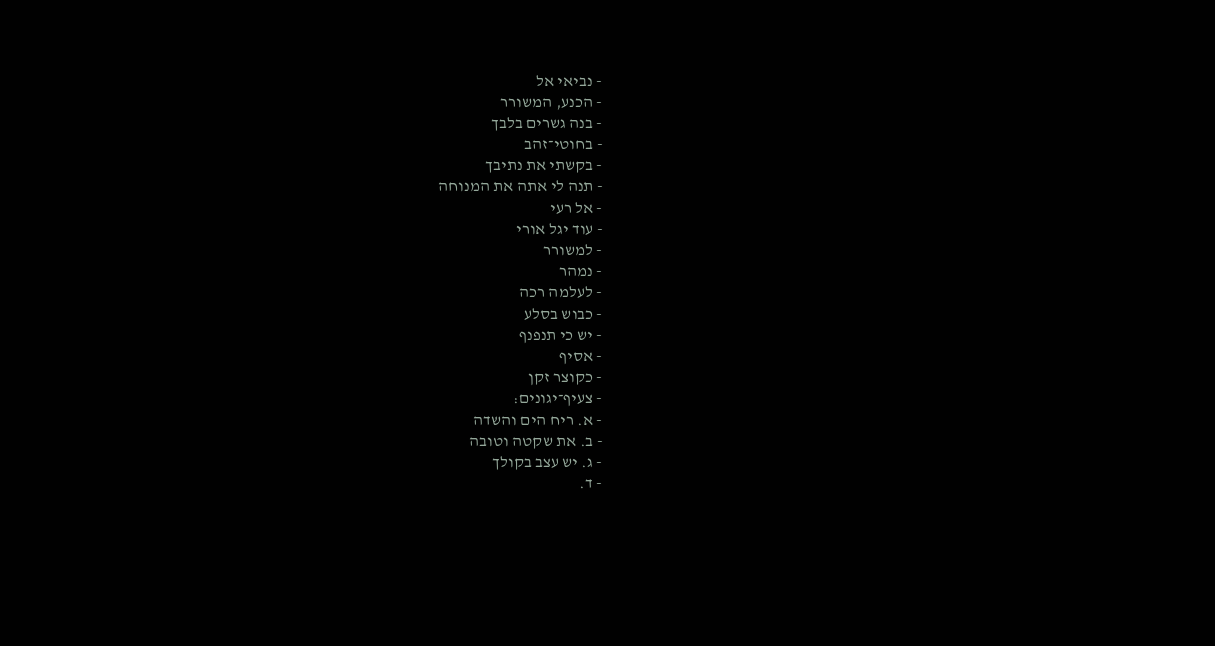- נביאי אל
- הכנע, המשורר
- בנה גשרים בלבך
- בחוטי־זהב
- בקשתי את נתיבך
- תנה לי אתה את המנוחה
- אל רעי
- עוד יגל אורי
- למשורר
- נמהר
- לעלמה רכה
- כבוש בסלע
- יש כי תנפנף
- אסיף
- כקוצר זקן
- צעיף־יגונים:
- א. ריח הים והשדה
- ב. את שקטה וטובה
- ג. יש עצב בקולך
- ד.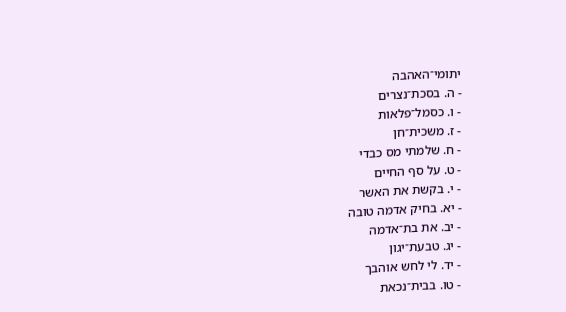יתומי־האהבה
- ה. בסכת־נצרים
- ו. כסמל־פלאות
- ז. משכית־חן
- ח. שלמתי מס כבדי
- ט. על סף החיים
- י. בקשת את האשר
- יא. בחיק אדמה טובה
- יב. את בת־אדמה
- יג. טבעת־יגון
- יד. לי לחש אוהבך
- טו. בבית־נכאת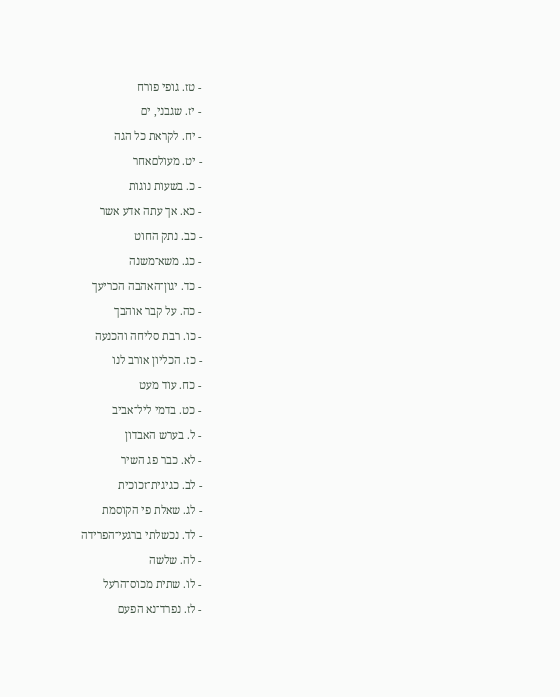- טז. גופי פורח
- יז. שגבני, ים
- יח. לקראת כל הגה
- יט. מעולםאחר
- כ. בשעות נוגות
- כא. אך עתה אדע אשר
- כב. נתק החוט
- כג. משא־משנה
- כד. יגון־האהבה הכריעך
- כה. על קבר אוהבך
- כו. רבת סליחה והכנעה
- כז. הכליון אורב לנו
- כח. עוד מעט
- כט. בדמי ליל־אביב
- ל. בערש האבדון
- לא. כבר פג השיר
- לב. כגיגית־זכוכית
- לג. שאלת פי הקוסמת
- לד. נכשלתי ברגעי־הפרידה
- לה. שלשה
- לו. שתית מכוס־הרעל
- לז. נפרד־נא הפעם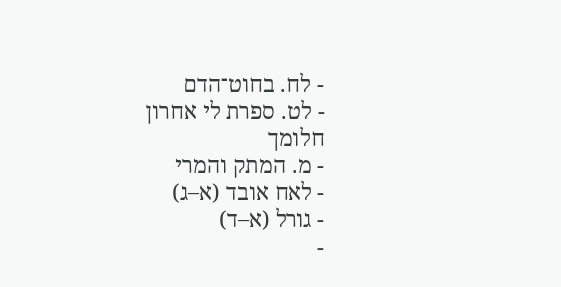- לח. בחוט־הדם
- לט. ספרת לי אחרון חלומך
- מ. המתק והמרי
- לאח אובד (א–ג)
- גורל (א–ד)
-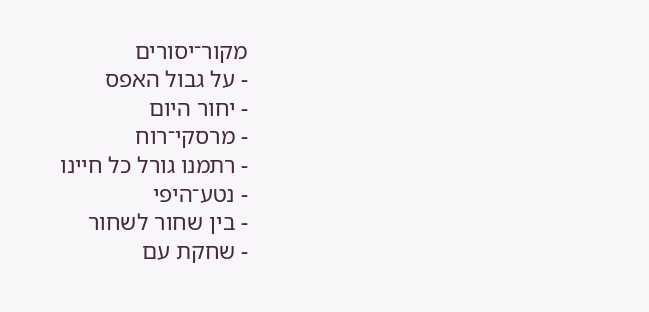מקור־יסורים
- על גבול האפס
- יחור היום
- מרסקי־רוח
- רתמנו גורל כל חיינו
- נטע־היפי
- בין שחור לשחור
- שחקת עם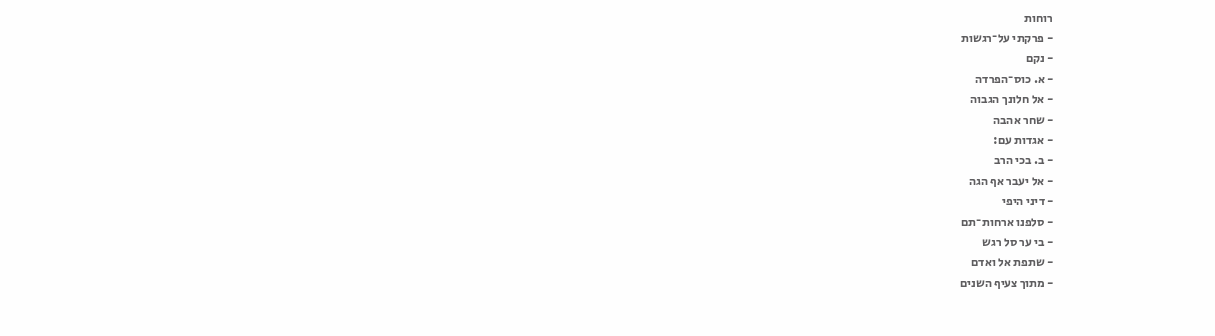רוחות
- פרקתי על־רגשות
- נקם
- א. כוס־הפרדה
- אל חלונך הגבוה
- שחר אהבה
- אגדות עם:
- ב. בכי הרב
- אל יעבר אף הגה
- דיני היפי
- סלפנו ארחות־תם
- בי ער סל רגש
- שתפת אל ואדם
- מתוך צעיף השנים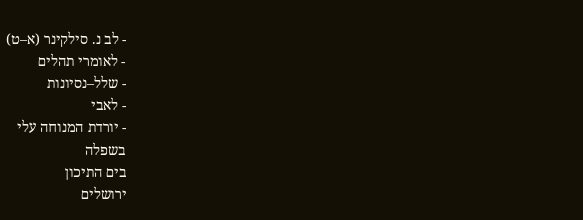- לב נ. סילקינר (א–ט)
- לאומרי תהלים
- שלל–נסיונות
- לאבי
- יורדת המנוחה עלי
בשפלה
בים התיכון
ירושלים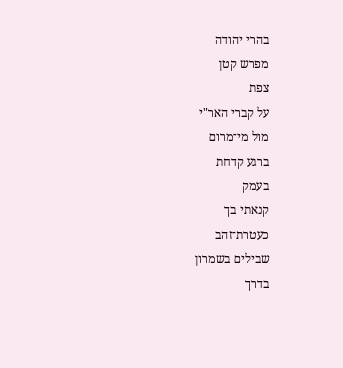בהרי יהודה
מפרש קטן
צפת
על קברי האר"י
מול מי־מרום
ברגע קדחת
בעמק
קנאתי בך
כעטרת־זהב
שבילים בשמרון
בדרך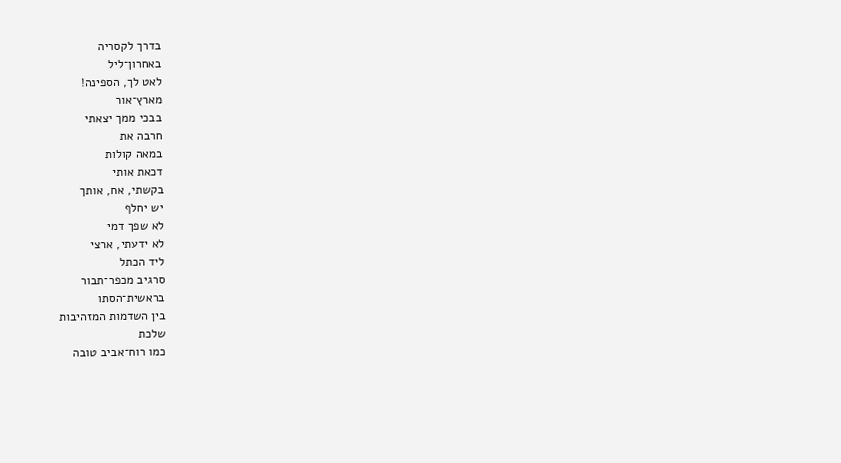בדרך לקסריה
באחרון־ליל
לאט לך, הספינה!
מארץ־אור
בבכי ממך יצאתי
חרבה את
במאה קולות
דכאת אותי
בקשתי, אח, אותך
יש יחלף
לא שפך דמי
לא ידעתי, ארצי
ליד הכתל
סרגיב מכפר־תבור
בראשית־הסתו
בין השדמות המזהיבות
שלכת
כמו רוח־אביב טובה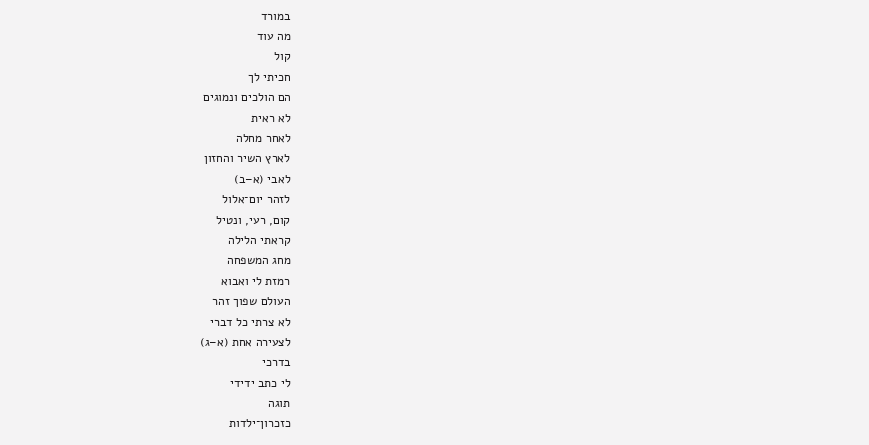במורד
מה עוד
קול
חכיתי לך
הם הולכים ונמוגים
לא ראית
לאחר מחלה
לארץ השיר והחזון
לאבי (א–ב)
לזהר יום־אלול
קום, רעי, ונטיל
קראתי הלילה
מחג המשפחה
רמזת לי ואבוא
העולם שפוך זהר
לא צרתי כל דברי
לצעירה אחת (א–ג)
בדרכי
לי כתב ידידי
תוגה
כזכרון־ילדות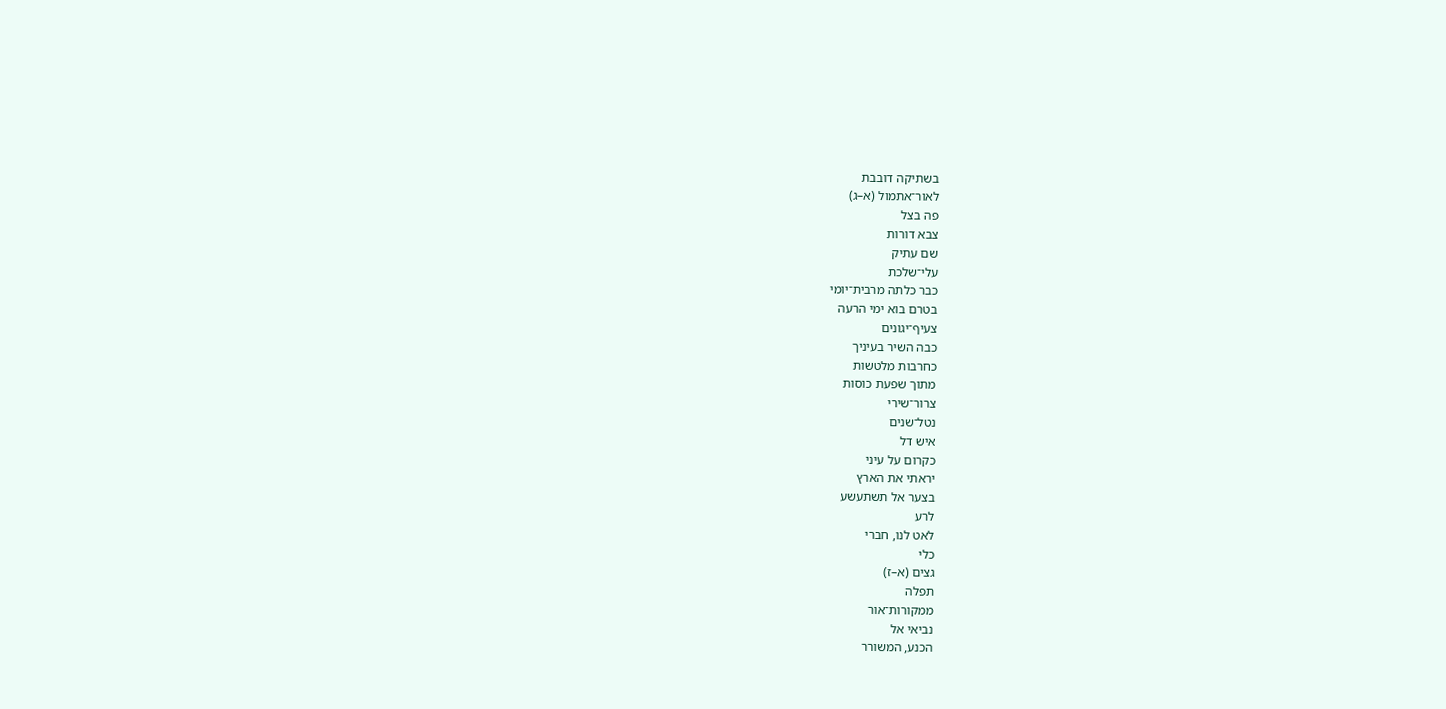בשתיקה דובבת
לאור־אתמול (א–ג)
פה בצל
צבא דורות
שם עתיק
עלי־שלכת
כבר כלתה מרבית־יומי
בטרם בוא ימי הרעה
צעיף־יגונים
כבה השיר בעיניך
כחרבות מלטשות
מתוך שפעת כוסות
צרור־שירי
נטל־שנים
איש דל
כקרום על עיני
יראתי את הארץ
בצער אל תשתעשע
לרע
לאט לנו, חברי
כלי
גצים (א–ז)
תפלה
ממקורות־אור
נביאי אל
הכנע, המשורר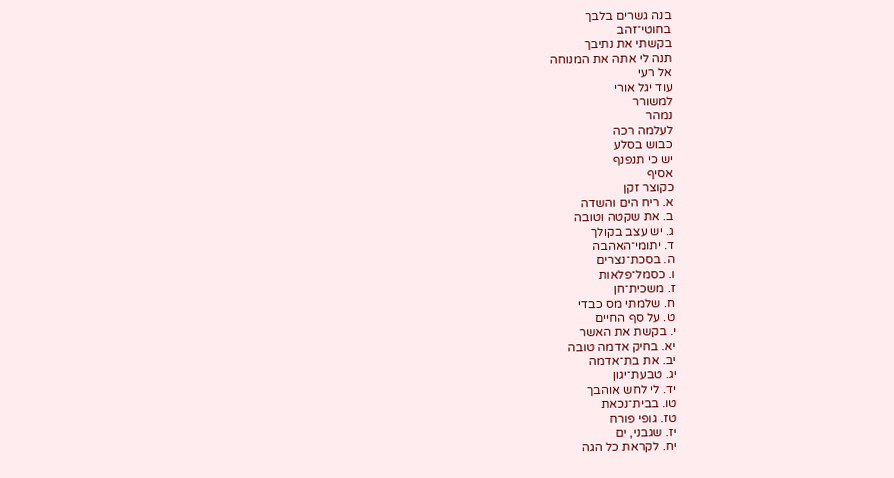בנה גשרים בלבך
בחוטי־זהב
בקשתי את נתיבך
תנה לי אתה את המנוחה
אל רעי
עוד יגל אורי
למשורר
נמהר
לעלמה רכה
כבוש בסלע
יש כי תנפנף
אסיף
כקוצר זקן
א. ריח הים והשדה
ב. את שקטה וטובה
ג. יש עצב בקולך
ד. יתומי־האהבה
ה. בסכת־נצרים
ו. כסמל־פלאות
ז. משכית־חן
ח. שלמתי מס כבדי
ט. על סף החיים
י. בקשת את האשר
יא. בחיק אדמה טובה
יב. את בת־אדמה
יג. טבעת־יגון
יד. לי לחש אוהבך
טו. בבית־נכאת
טז. גופי פורח
יז. שגבני, ים
יח. לקראת כל הגה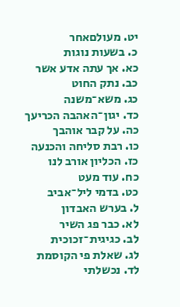יט. מעולםאחר
כ. בשעות נוגות
כא. אך עתה אדע אשר
כב. נתק החוט
כג. משא־משנה
כד. יגון־האהבה הכריעך
כה. על קבר אוהבך
כו. רבת סליחה והכנעה
כז. הכליון אורב לנו
כח. עוד מעט
כט. בדמי ליל־אביב
ל. בערש האבדון
לא. כבר פג השיר
לב. כגיגית־זכוכית
לג. שאלת פי הקוסמת
לד. נכשלתי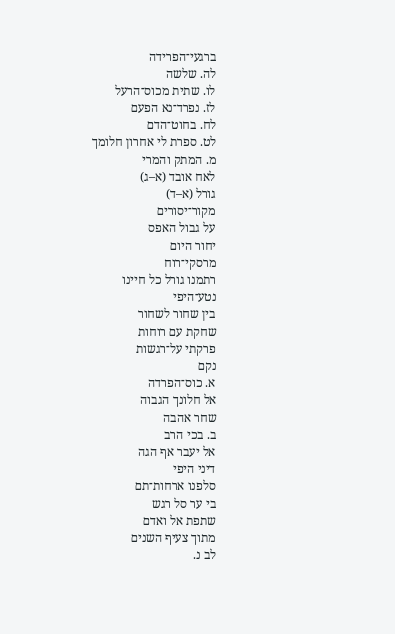ברגעי־הפרידה
לה. שלשה
לו. שתית מכוס־הרעל
לז. נפרד־נא הפעם
לח. בחוט־הדם
לט. ספרת לי אחרון חלומך
מ. המתק והמרי
לאח אובד (א–ג)
גורל (א–ד)
מקור־יסורים
על גבול האפס
יחור היום
מרסקי־רוח
רתמנו גורל כל חיינו
נטע־היפי
בין שחור לשחור
שחקת עם רוחות
פרקתי על־רגשות
נקם
א. כוס־הפרדה
אל חלונך הגבוה
שחר אהבה
ב. בכי הרב
אל יעבר אף הגה
דיני היפי
סלפנו ארחות־תם
בי ער סל רגש
שתפת אל ואדם
מתוך צעיף השנים
לב נ.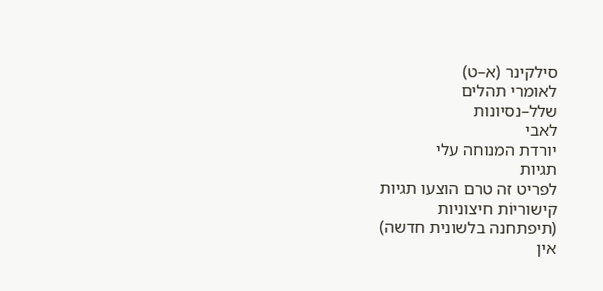סילקינר (א–ט)
לאומרי תהלים
שלל–נסיונות
לאבי
יורדת המנוחה עלי
תגיות
לפריט זה טרם הוצעו תגיות
קישוריוֹת חיצוניות
(תיפתחנה בלשונית חדשה)
אין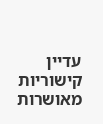עדיין קישוריות מאושרות